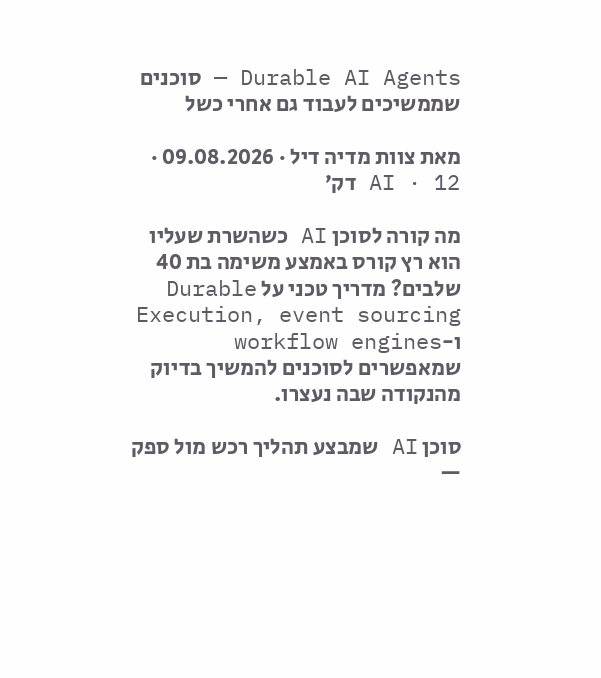Durable AI Agents — סוכנים שממשיכים לעבוד גם אחרי כשל

מאת צוות מדיה דיל · 09.08.2026 · AI · 12 דק׳

מה קורה לסוכן AI כשהשרת שעליו הוא רץ קורס באמצע משימה בת 40 שלבים? מדריך טכני על Durable Execution, event sourcing ו-workflow engines שמאפשרים לסוכנים להמשיך בדיוק מהנקודה שבה נעצרו.

סוכן AI שמבצע תהליך רכש מול ספק —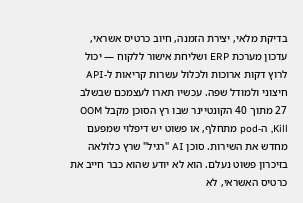בדיקת מלאי, יצירת הזמנה, חיוב כרטיס אשראי, עדכון מערכת ERP ושליחת אישור ללקוח — יכול לרוץ דקות ארוכות ולכלול עשרות קריאות ל-API חיצוני ולמודל שפה. עכשיו תארו לעצמכם שבשלב 27 מתוך 40 הקונטיינר שבו רץ הסוכן מקבל OOM Kill, ה-pod מתחלף, או פשוט יש דיפלוי שמפעם מחדש את השירות. סוכן AI "רגיל" שרץ כלולאה בזיכרון פשוט נעלם. הוא לא יודע שהוא כבר חייב את כרטיס האשראי, לא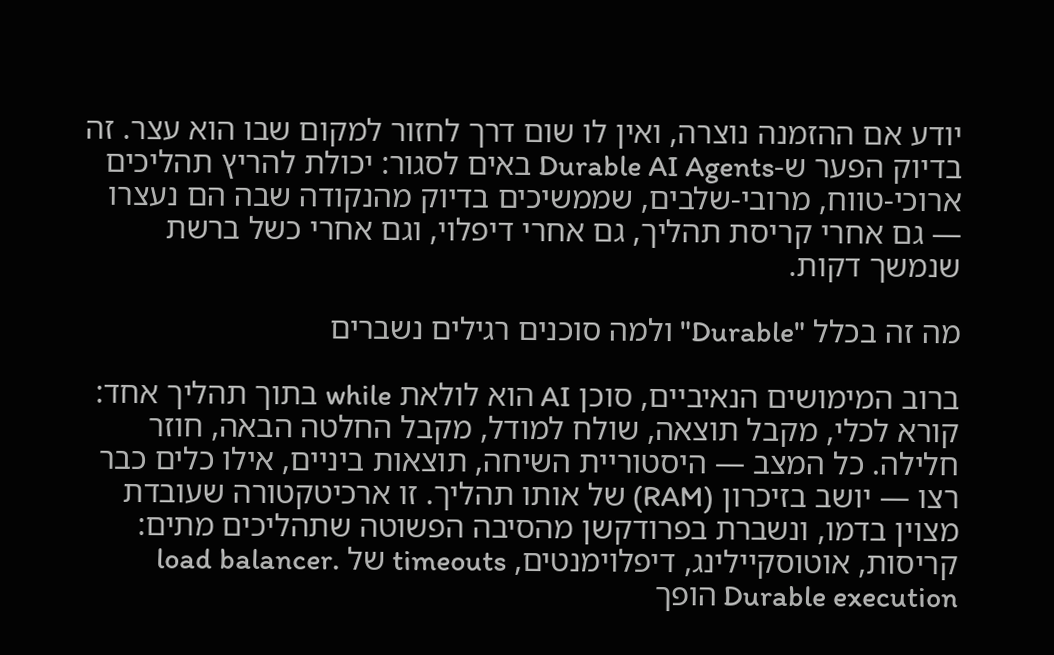יודע אם ההזמנה נוצרה, ואין לו שום דרך לחזור למקום שבו הוא עצר. זה בדיוק הפער ש-Durable AI Agents באים לסגור: יכולת להריץ תהליכים ארוכי-טווח, מרובי-שלבים, שממשיכים בדיוק מהנקודה שבה הם נעצרו — גם אחרי קריסת תהליך, גם אחרי דיפלוי, וגם אחרי כשל ברשת שנמשך דקות.

מה זה בכלל "Durable" ולמה סוכנים רגילים נשברים

ברוב המימושים הנאיביים, סוכן AI הוא לולאת while בתוך תהליך אחד: קורא לכלי, מקבל תוצאה, שולח למודל, מקבל החלטה הבאה, חוזר חלילה. כל המצב — היסטוריית השיחה, תוצאות ביניים, אילו כלים כבר רצו — יושב בזיכרון (RAM) של אותו תהליך. זו ארכיטקטורה שעובדת מצוין בדמו, ונשברת בפרודקשן מהסיבה הפשוטה שתהליכים מתים: קריסות, אוטוסקיילינג, דיפלוימנטים, timeouts של load balancer. Durable execution הופך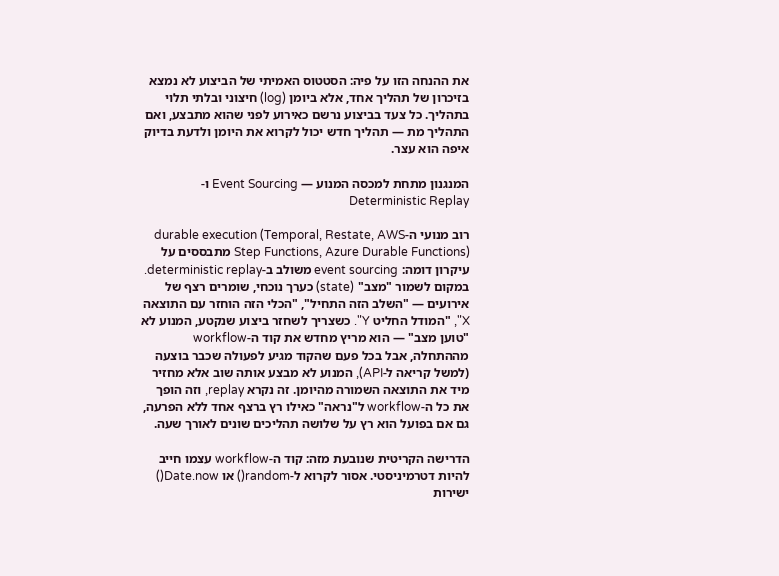את ההנחה הזו על פיה: הסטטוס האמיתי של הביצוע לא נמצא בזיכרון של תהליך אחד, אלא ביומן (log) חיצוני ובלתי תלוי בתהליך. כל צעד בביצוע נרשם כאירוע לפני שהוא מתבצע, ואם התהליך מת — תהליך חדש יכול לקרוא את היומן ולדעת בדיוק איפה הוא עצר.

המנגנון מתחת למכסה המנוע — Event Sourcing ו-Deterministic Replay

רוב מנועי ה-durable execution (Temporal, Restate, AWS Step Functions, Azure Durable Functions) מתבססים על עיקרון דומה: event sourcing משולב ב-deterministic replay. במקום לשמור "מצב" (state) כערך נוכחי, שומרים רצף של אירועים — "השלב הזה התחיל", "הכלי הזה הוחזר עם התוצאה X", "המודל החליט Y". כשצריך לשחזר ביצוע שנקטע, המנוע לא "טוען מצב" — הוא מריץ מחדש את קוד ה-workflow מההתחלה, אבל בכל פעם שהקוד מגיע לפעולה שכבר בוצעה (למשל קריאה ל-API), המנוע לא מבצע אותה שוב אלא מחזיר מיד את התוצאה השמורה מהיומן. זה נקרא replay, וזה הופך את כל ה-workflow ל"נראה" כאילו רץ ברצף אחד ללא הפרעה, גם אם בפועל הוא רץ על שלושה תהליכים שונים לאורך שעה.

הדרישה הקריטית שנובעת מזה: קוד ה-workflow עצמו חייב להיות דטרמיניסטי. אסור לקרוא ל-random() או Date.now() ישירות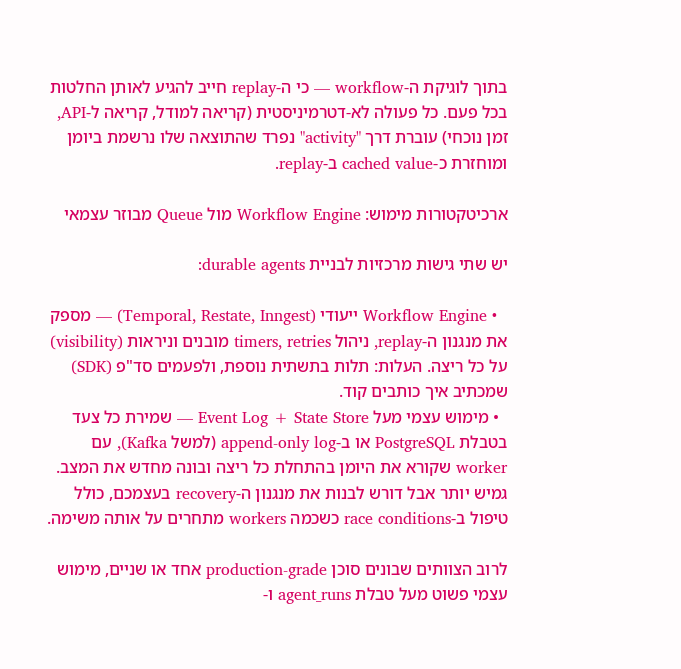בתוך לוגיקת ה-workflow — כי ה-replay חייב להגיע לאותן החלטות בכל פעם. כל פעולה לא-דטרמיניסטית (קריאה למודל, קריאה ל-API, זמן נוכחי) עוברת דרך "activity" נפרד שהתוצאה שלו נרשמת ביומן ומוחזרת כ-cached value ב-replay.

ארכיטקטורות מימוש: Workflow Engine מול Queue מבוזר עצמאי

יש שתי גישות מרכזיות לבניית durable agents:

  • Workflow Engine ייעודי (Temporal, Restate, Inngest) — מספק את מנגנון ה-replay, ניהול timers, retries מובנים וניראות (visibility) על כל ריצה. העלות: תלות בתשתית נוספת, ולפעמים סד"פ (SDK) שמכתיב איך כותבים קוד.
  • מימוש עצמי מעל Event Log + State Store — שמירת כל צעד בטבלת PostgreSQL או ב-append-only log (למשל Kafka), עם worker שקורא את היומן בהתחלת כל ריצה ובונה מחדש את המצב. גמיש יותר אבל דורש לבנות את מנגנון ה-recovery בעצמכם, כולל טיפול ב-race conditions כשכמה workers מתחרים על אותה משימה.

לרוב הצוותים שבונים סוכן production-grade אחד או שניים, מימוש עצמי פשוט מעל טבלת agent_runs ו-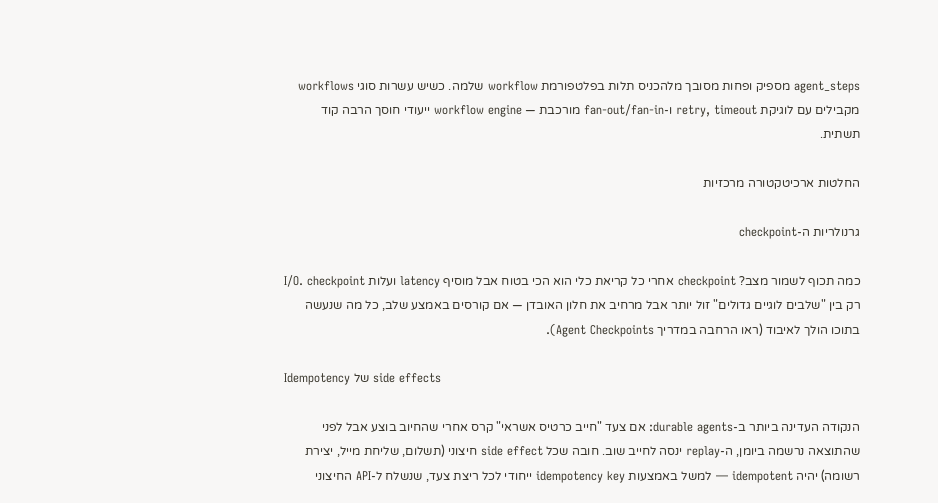agent_steps מספיק ופחות מסובך מלהכניס תלות בפלטפורמת workflow שלמה. כשיש עשרות סוגי workflows מקבילים עם לוגיקת retry, timeout ו-fan-out/fan-in מורכבת — workflow engine ייעודי חוסך הרבה קוד תשתית.

החלטות ארכיטקטורה מרכזיות

גרנולריות ה-checkpoint

כמה תכוף לשמור מצב? checkpoint אחרי כל קריאת כלי הוא הכי בטוח אבל מוסיף latency ועלות I/O. checkpoint רק בין "שלבים לוגיים גדולים" זול יותר אבל מרחיב את חלון האובדן — אם קורסים באמצע שלב, כל מה שנעשה בתוכו הולך לאיבוד (ראו הרחבה במדריך Agent Checkpoints).

Idempotency של side effects

הנקודה העדינה ביותר ב-durable agents: אם צעד "חייב כרטיס אשראי" קרס אחרי שהחיוב בוצע אבל לפני שהתוצאה נרשמה ביומן, ה-replay ינסה לחייב שוב. חובה שכל side effect חיצוני (תשלום, שליחת מייל, יצירת רשומה) יהיה idempotent — למשל באמצעות idempotency key ייחודי לכל ריצת צעד, שנשלח ל-API החיצוני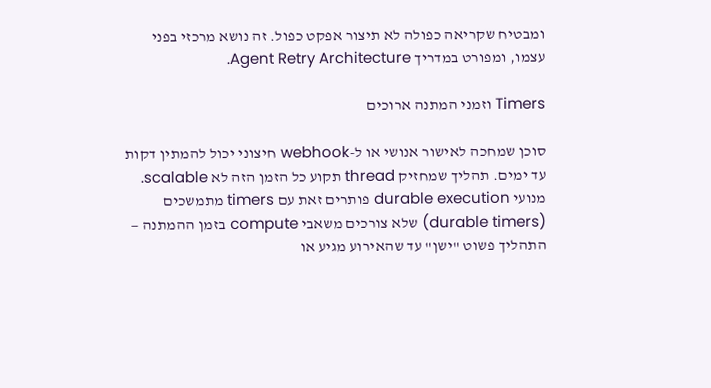ומבטיח שקריאה כפולה לא תיצור אפקט כפול. זה נושא מרכזי בפני עצמו, ומפורט במדריך Agent Retry Architecture.

Timers וזמני המתנה ארוכים

סוכן שמחכה לאישור אנושי או ל-webhook חיצוני יכול להמתין דקות עד ימים. תהליך שמחזיק thread תקוע כל הזמן הזה לא scalable. מנועי durable execution פותרים זאת עם timers מתמשכים (durable timers) שלא צורכים משאבי compute בזמן ההמתנה — התהליך פשוט "ישן" עד שהאירוע מגיע או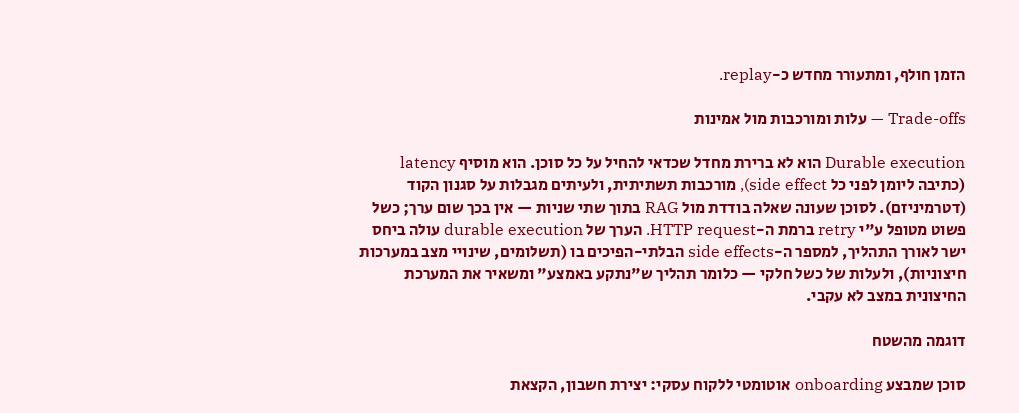הזמן חולף, ומתעורר מחדש כ-replay.

Trade-offs — עלות ומורכבות מול אמינות

Durable execution הוא לא ברירת מחדל שכדאי להחיל על כל סוכן. הוא מוסיף latency (כתיבה ליומן לפני כל side effect), מורכבות תשתיתית, ולעיתים מגבלות על סגנון הקוד (דטרמיניזם). לסוכן שעונה שאלה בודדת מול RAG בתוך שתי שניות — אין בכך שום ערך; כשל פשוט מטופל ע"י retry ברמת ה-HTTP request. הערך של durable execution עולה ביחס ישר לאורך התהליך, למספר ה-side effects הבלתי-הפיכים בו (תשלומים, שינויי מצב במערכות חיצוניות), ולעלות של כשל חלקי — כלומר תהליך ש"נתקע באמצע" ומשאיר את המערכת החיצונית במצב לא עקבי.

דוגמה מהשטח

סוכן שמבצע onboarding אוטומטי ללקוח עסקי: יצירת חשבון, הקצאת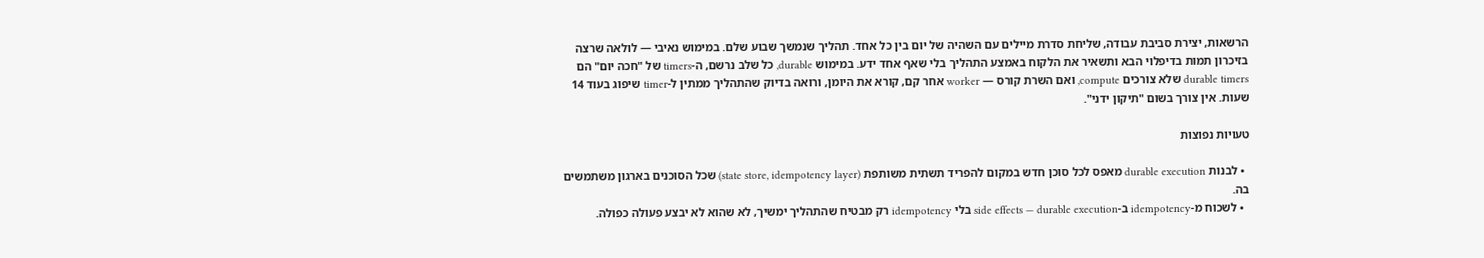הרשאות, יצירת סביבת עבודה, שליחת סדרת מיילים עם השהיה של יום בין כל אחד. תהליך שנמשך שבוע שלם. במימוש נאיבי — לולאה שרצה בזיכרון תמות בדיפלוי הבא ותשאיר את הלקוח באמצע התהליך בלי שאף אחד ידע. במימוש durable, כל שלב נרשם, ה-timers של "חכה יום" הם durable timers שלא צורכים compute, ואם השרת קורס — worker אחר קם, קורא את היומן, ורואה בדיוק שהתהליך ממתין ל-timer שיפוג בעוד 14 שעות. אין צורך בשום "תיקון ידני".

טעויות נפוצות

  • לבנות durable execution מאפס לכל סוכן חדש במקום להפריד תשתית משותפת (state store, idempotency layer) שכל הסוכנים בארגון משתמשים בה.
  • לשכוח מ-idempotency ב-side effects — durable execution בלי idempotency רק מבטיח שהתהליך ימשיך, לא שהוא לא יבצע פעולה כפולה.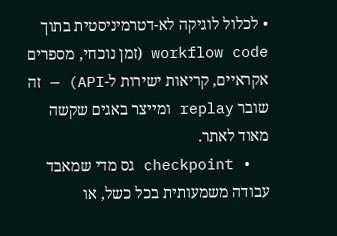• לכלול לוגיקה לא-דטרמיניסטית בתוך workflow code (זמן נוכחי, מספרים אקראיים, קריאות ישירות ל-API) — זה שובר replay ומייצר באגים שקשה מאוד לאתר.
  • checkpoint גס מדי שמאבד עבודה משמעותית בכל כשל, או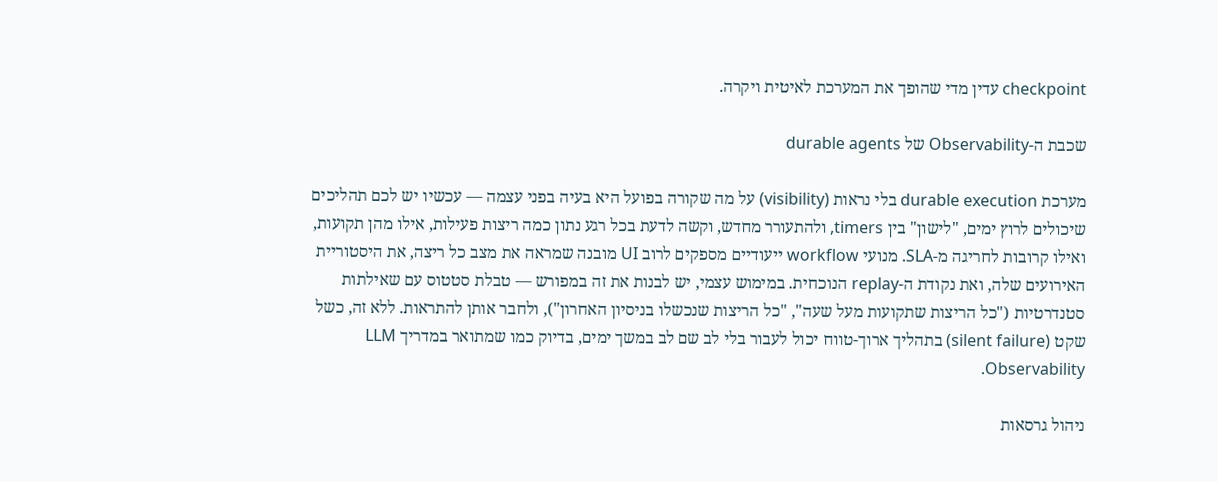checkpoint עדין מדי שהופך את המערכת לאיטית ויקרה.

שכבת ה-Observability של durable agents

מערכת durable execution בלי נראות (visibility) על מה שקורה בפועל היא בעיה בפני עצמה — עכשיו יש לכם תהליכים שיכולים לרוץ ימים, "לישון" בין timers, ולהתעורר מחדש, וקשה לדעת בכל רגע נתון כמה ריצות פעילות, אילו מהן תקועות, ואילו קרובות לחריגה מ-SLA. מנועי workflow ייעודיים מספקים לרוב UI מובנה שמראה את מצב כל ריצה, את היסטוריית האירועים שלה, ואת נקודת ה-replay הנוכחית. במימוש עצמי, יש לבנות את זה במפורש — טבלת סטטוס עם שאילתות סטנדרטיות ("כל הריצות שתקועות מעל שעה", "כל הריצות שנכשלו בניסיון האחרון"), ולחבר אותן להתראות. ללא זה, כשל שקט (silent failure) בתהליך ארוך-טווח יכול לעבור בלי לב שם לב במשך ימים, בדיוק כמו שמתואר במדריך LLM Observability.

ניהול גרסאות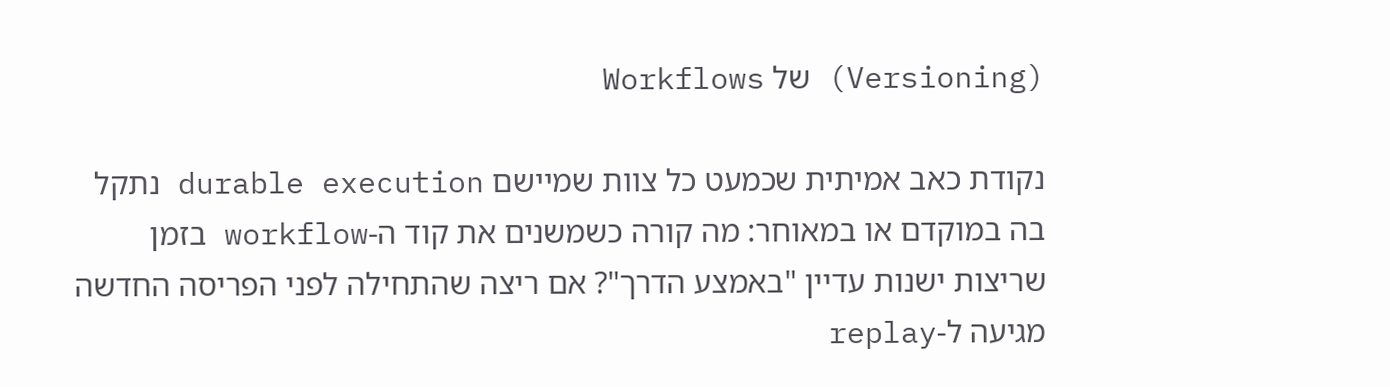(Versioning) של Workflows

נקודת כאב אמיתית שכמעט כל צוות שמיישם durable execution נתקל בה במוקדם או במאוחר: מה קורה כשמשנים את קוד ה-workflow בזמן שריצות ישנות עדיין "באמצע הדרך"? אם ריצה שהתחילה לפני הפריסה החדשה מגיעה ל-replay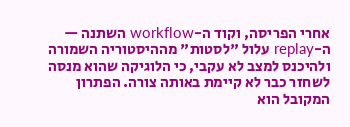אחרי הפריסה, וקוד ה-workflow השתנה — ה-replay עלול "לסטות" מההיסטוריה השמורה ולהיכנס למצב לא עקבי, כי הלוגיקה שהוא מנסה לשחזר כבר לא קיימת באותה צורה. הפתרון המקובל הוא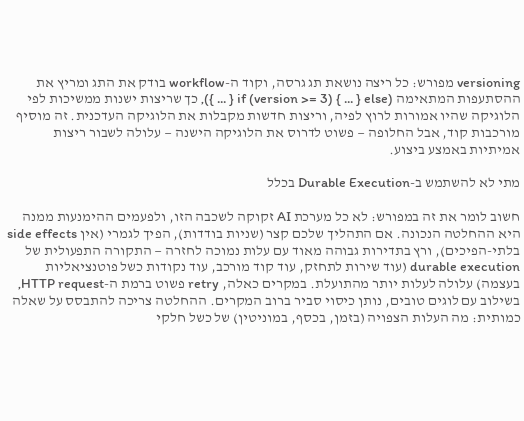versioning מפורש: כל ריצה נושאת תג גרסה, וקוד ה-workflow בודק את התג ומריץ את ההסתעפות המתאימה (if (version >= 3) { ... } else { ... }), כך שריצות ישנות ממשיכות לפי הלוגיקה שהיו אמורות לרוץ לפיה, וריצות חדשות מקבלות את הלוגיקה העדכנית. זה מוסיף מורכבות קוד, אבל החלופה — פשוט לדרוס את הלוגיקה הישנה — עלולה לשבור ריצות אמיתיות באמצע ביצוע.

מתי לא להשתמש ב-Durable Execution בכלל

חשוב לומר את זה במפורש: לא כל מערכת AI זקוקה לשכבה הזו, ולפעמים ההימנעות ממנה היא ההחלטה הנכונה. אם התהליך שלכם קצר (שניות בודדות), הפיך לגמרי (אין side effects בלתי-הפיכים), ורץ בתדירות גבוהה מאוד עם עלות נמוכה לחזרה — התקורה התפעולית של durable execution (עוד שירות לתחזק, עוד קוד מורכב, עוד נקודות כשל פוטנציאליות בעצמה) עלולה לעלות יותר מהתועלת. במקרים כאלה, retry פשוט ברמת ה-HTTP request, בשילוב עם לוגים טובים, נותן כיסוי סביר ברוב המקרים. ההחלטה צריכה להתבסס על שאלה כמותית: מה העלות הצפויה (בזמן, בכסף, במוניטין) של כשל חלקי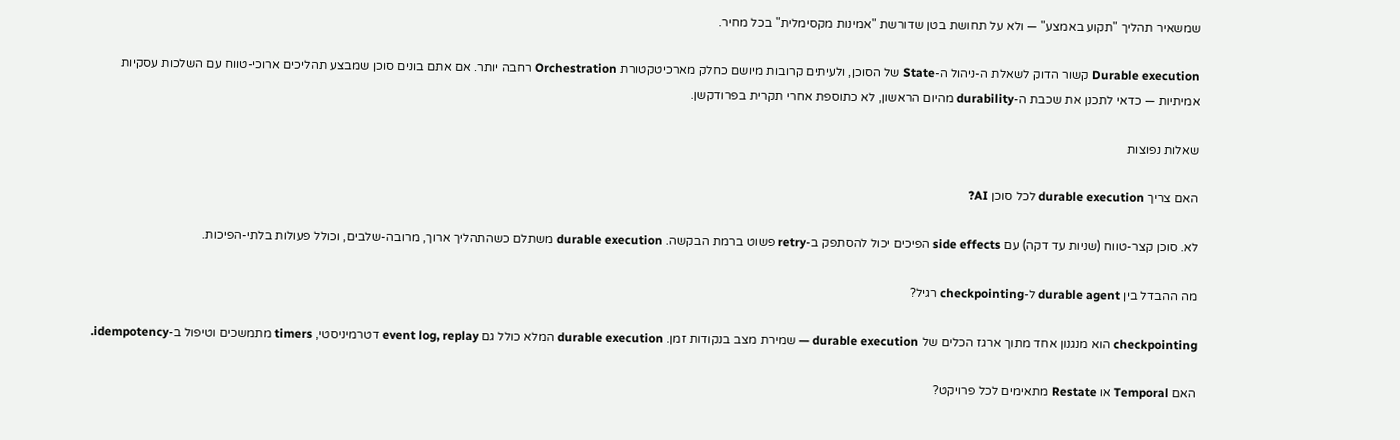שמשאיר תהליך "תקוע באמצע" — ולא על תחושת בטן שדורשת "אמינות מקסימלית" בכל מחיר.

Durable execution קשור הדוק לשאלת ה-ניהול ה-State של הסוכן, ולעיתים קרובות מיושם כחלק מארכיטקטורת Orchestration רחבה יותר. אם אתם בונים סוכן שמבצע תהליכים ארוכי-טווח עם השלכות עסקיות אמיתיות — כדאי לתכנן את שכבת ה-durability מהיום הראשון, לא כתוספת אחרי תקרית בפרודקשן.

שאלות נפוצות

האם צריך durable execution לכל סוכן AI?

לא. סוכן קצר-טווח (שניות עד דקה) עם side effects הפיכים יכול להסתפק ב-retry פשוט ברמת הבקשה. durable execution משתלם כשהתהליך ארוך, מרובה-שלבים, וכולל פעולות בלתי-הפיכות.

מה ההבדל בין durable agent ל-checkpointing רגיל?

checkpointing הוא מנגנון אחד מתוך ארגז הכלים של durable execution — שמירת מצב בנקודות זמן. durable execution המלא כולל גם event log, replay דטרמיניסטי, timers מתמשכים וטיפול ב-idempotency.

האם Temporal או Restate מתאימים לכל פרויקט?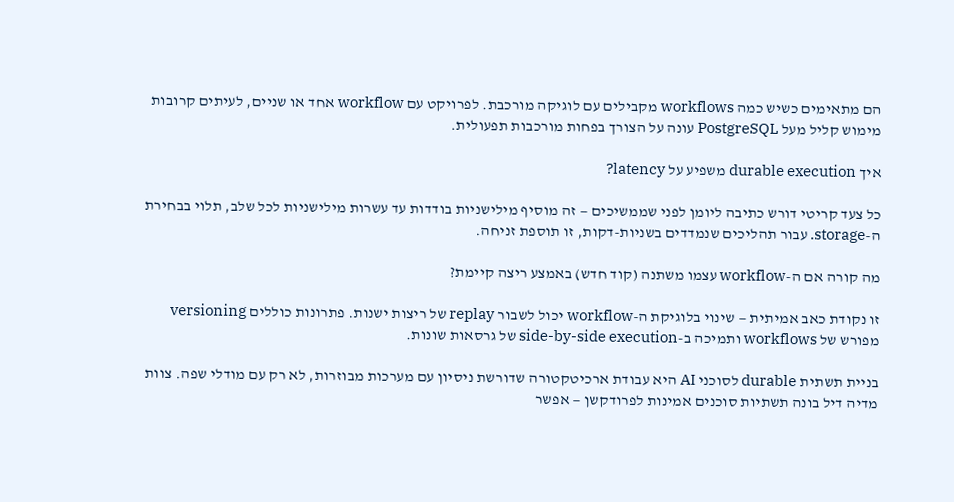הם מתאימים כשיש כמה workflows מקבילים עם לוגיקה מורכבת. לפרויקט עם workflow אחד או שניים, לעיתים קרובות מימוש קליל מעל PostgreSQL עונה על הצורך בפחות מורכבות תפעולית.

איך durable execution משפיע על latency?

כל צעד קריטי דורש כתיבה ליומן לפני שממשיכים — זה מוסיף מילישניות בודדות עד עשרות מילישניות לכל שלב, תלוי בבחירת ה-storage. עבור תהליכים שנמדדים בשניות-דקות, זו תוספת זניחה.

מה קורה אם ה-workflow עצמו משתנה (קוד חדש) באמצע ריצה קיימת?

זו נקודת כאב אמיתית — שינוי בלוגיקת ה-workflow יכול לשבור replay של ריצות ישנות. פתרונות כוללים versioning מפורש של workflows ותמיכה ב-side-by-side execution של גרסאות שונות.

בניית תשתית durable לסוכני AI היא עבודת ארכיטקטורה שדורשת ניסיון עם מערכות מבוזרות, לא רק עם מודלי שפה. צוות מדיה דיל בונה תשתיות סוכנים אמינות לפרודקשן — אפשר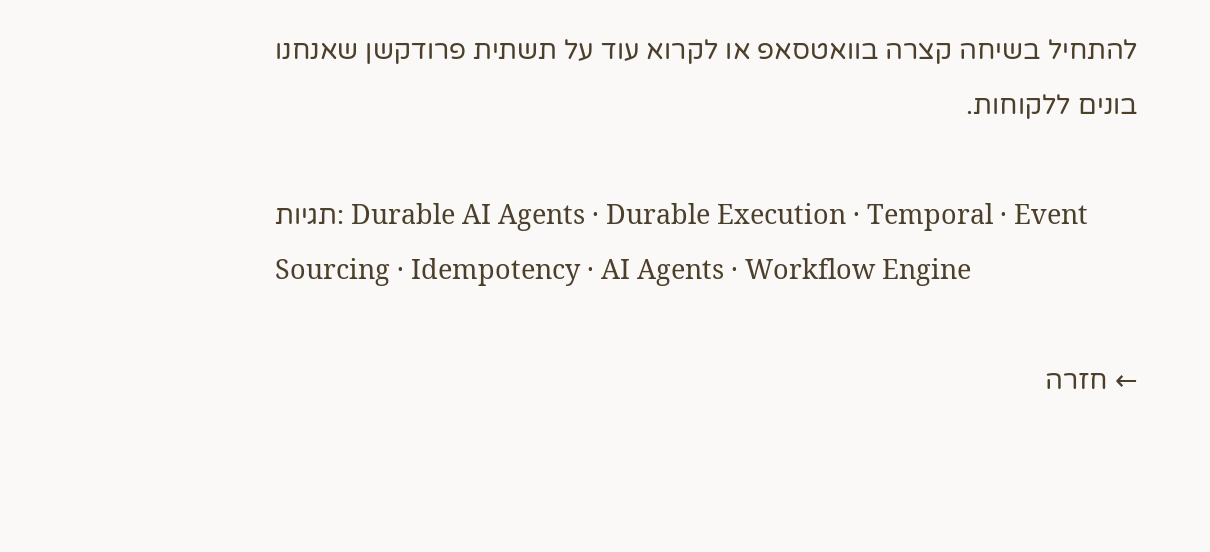להתחיל בשיחה קצרה בוואטסאפ או לקרוא עוד על תשתית פרודקשן שאנחנו בונים ללקוחות.

תגיות: Durable AI Agents · Durable Execution · Temporal · Event Sourcing · Idempotency · AI Agents · Workflow Engine

← חזרה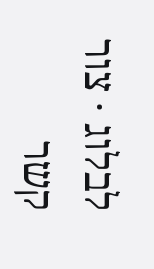לבלוג · צור קשר